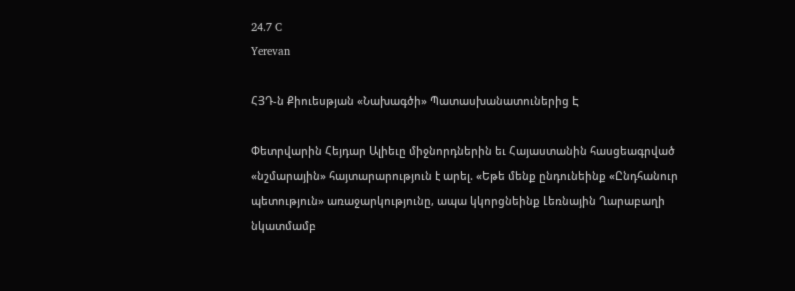24.7 C
Yerevan

ՀՅԴ‑ն Քիուեսթյան «Նախագծի» Պատասխանատուներից Է

Փետրվարին Հեյդար Ալիեւը միջնորդներին եւ Հայաստանին հասցեագրված «նշմարային» հայտարարություն է արել. «Եթե մենք ընդունեինք «Ընդհանուր պետություն» առաջարկությունը, ապա կկորցնեինք Լեռնային Ղարաբաղի նկատմամբ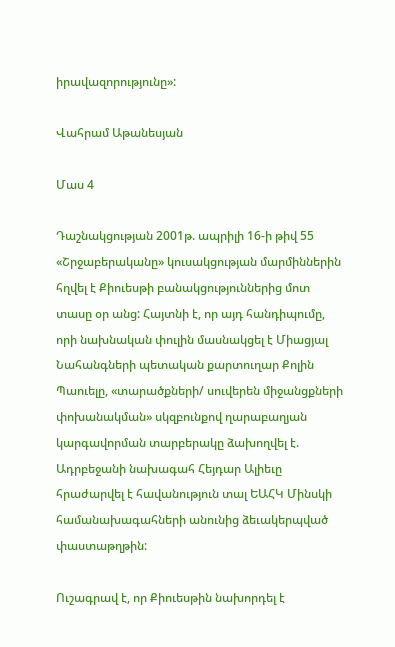իրավազորությունը»:

Վահրամ Աթանեսյան

Մաս 4

Դաշնակցության 2001թ. ապրիլի 16‑ի թիվ 55 «Շրջաբերականը» կուսակցության մարմիններին հղվել է Քիուեսթի բանակցություններից մոտ տասը օր անց: Հայտնի է, որ այդ հանդիպումը, որի նախնական փուլին մասնակցել է Միացյալ Նահանգների պետական քարտուղար Քոլին Պաուելը, «տարածքների/ սուվերեն միջանցքների փոխանակման» սկզբունքով ղարաբաղյան կարգավորման տարբերակը ձախողվել է. Ադրբեջանի նախագահ Հեյդար Ալիեւը հրաժարվել է հավանություն տալ ԵԱՀԿ Մինսկի համանախագահների անունից ձեւակերպված փաստաթղթին:

Ուշագրավ է, որ Քիուեսթին նախորդել է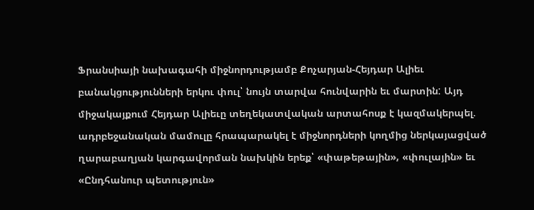Ֆրանսիայի նախագահի միջնորդությամբ Քոչարյան-Հեյդար Ալիեւ բանակցությունների երկու փուլ՝ նույն տարվա հունվարին եւ մարտին: Այդ միջակայքում Հեյդար Ալիեւը տեղեկատվական արտահոսք է կազմակերպել. ադրբեջանական մամուլը հրապարակել է միջնորդների կողմից ներկայացված ղարաբաղյան կարգավորման նախկին երեք՝ «փաթեթային», «փուլային» եւ «Ընդհանուր պետություն»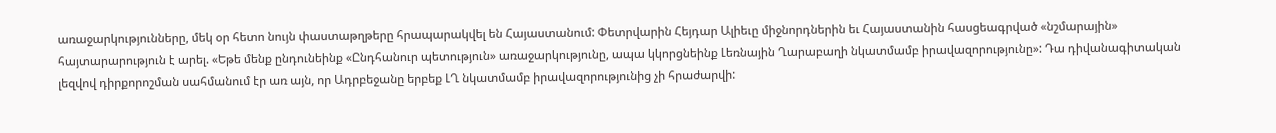առաջարկությունները, մեկ օր հետո նույն փաստաթղթերը հրապարակվել են Հայաստանում: Փետրվարին Հեյդար Ալիեւը միջնորդներին եւ Հայաստանին հասցեագրված «նշմարային» հայտարարություն է արել. «Եթե մենք ընդունեինք «Ընդհանուր պետություն» առաջարկությունը, ապա կկորցնեինք Լեռնային Ղարաբաղի նկատմամբ իրավազորությունը»: Դա դիվանագիտական լեզվով դիրքորոշման սահմանում էր առ այն, որ Ադրբեջանը երբեք ԼՂ նկատմամբ իրավազորությունից չի հրաժարվի: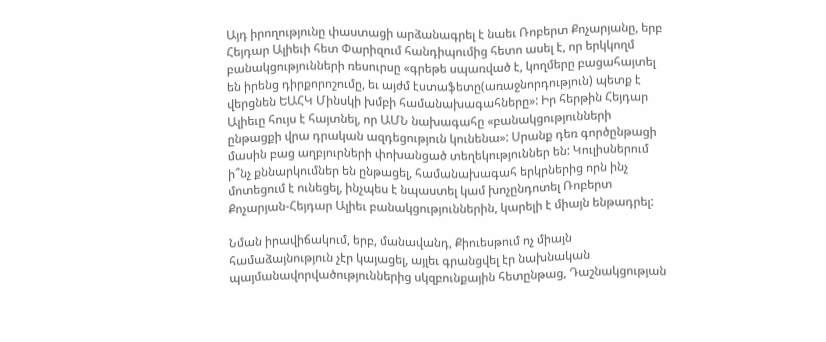Այդ իրողությունը փաստացի արձանագրել է նաեւ Ռոբերտ Քոչարյանը, երբ Հեյդար Ալիեւի հետ Փարիզում հանդիպումից հետո ասել է, որ երկկողմ բանակցությունների ռեսուրսը «գրեթե սպառված է, կողմերը բացահայտել են իրենց դիրքորոշումը, եւ այժմ էստաֆետը(առաջնորդություն) պետք է վերցնեն ԵԱՀԿ Մինսկի խմբի համանախագահները»: Իր հերթին Հեյդար Ալիեւը հույս է հայտնել, որ ԱՄՆ նախագահը «բանակցությունների ընթացքի վրա դրական ազդեցություն կունենա»: Սրանք դեռ գործընթացի մասին բաց աղբյուրների փոխանցած տեղեկություններ են: Կուլիսներում ի՞նչ քննարկումներ են ընթացել, համանախագահ երկրներից որն ինչ մոտեցում է ունեցել, ինչպես է նպաստել կամ խոչընդոտել Ռոբերտ Քոչարյան-Հեյդար Ալիեւ բանակցություններին, կարելի է միայն ենթադրել:

Նման իրավիճակում, երբ, մանավանդ, Քիուեսթում ոչ միայն համաձայնություն չէր կայացել, այլեւ գրանցվել էր նախնական պայմանավորվածություններից սկզբունքային հետընթաց, Դաշնակցության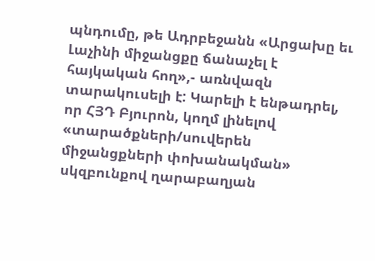պնդումը, թե Ադրբեջանն «Արցախը եւ Լաչինի միջանցքը ճանաչել է հայկական հող»,- առնվազն տարակուսելի է: Կարելի է ենթադրել, որ ՀՅԴ Բյուրոն, կողմ լինելով «տարածքների/սուվերեն միջանցքների փոխանակման» սկզբունքով ղարաբաղյան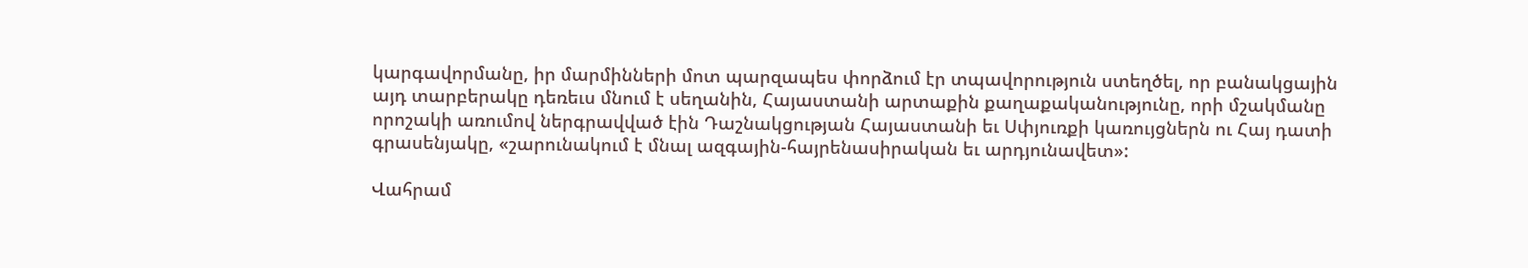կարգավորմանը, իր մարմինների մոտ պարզապես փորձում էր տպավորություն ստեղծել, որ բանակցային այդ տարբերակը դեռեւս մնում է սեղանին, Հայաստանի արտաքին քաղաքականությունը, որի մշակմանը որոշակի առումով ներգրավված էին Դաշնակցության Հայաստանի եւ Սփյուռքի կառույցներն ու Հայ դատի գրասենյակը, «շարունակում է մնալ ազգային-հայրենասիրական եւ արդյունավետ»:

Վահրամ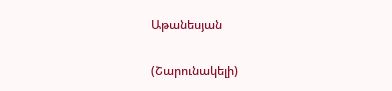Աթանեսյան

(Շարունակելի)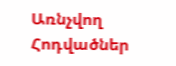Առնչվող Հոդվածներ